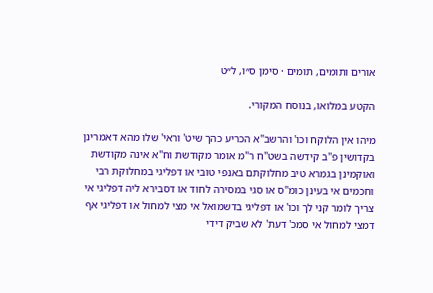אורים ותומים, תומים · סימן ס״ו, ל״ט

הקטע במלואו, בנוסח המקורי.

מיהו אין הלוקח וכו' והרשב"א הכריע כהך שיט' וראי' שלו מהא דאמרינן בקדושין פ"ב קידשה בשט"ח ר"מ אומר מקודשת וח"א אינה מקודשת ואוקמינן בגמרא טיב מחלוקתם באנפי טובי או דפליגי במחלוקת רבי וחכמים אי בעינן כומ"ס או סגי במסירה לחוד או דסבירא ליה דפליגי אי צריך לומר קני לך וכו' או דפליגי בדשמואל אי מצי למחול או דפליגי אף דמצי למחול אי סמכ' דעת' לא שביק דידי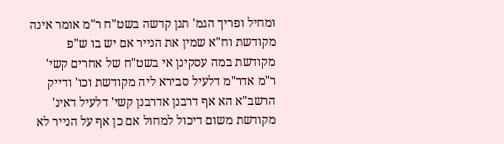ומחיל ופריך הגמ' תנן קדשה בשט"ח ר"מ אומר אינה מקודשת וח"א שמין את הנייר אם יש בו ש"פ מקודשת במה עסקינן אי בשט"ח של אחרים קשי' ר"מ אדר"מ דלעיל סבירא ליה מקודשת וכו' ודייק הרשב"א הא אף דרבנן אדרבנן קשי' דלעיל דאינ' מקודשת משום דיכול למחול אם כן אף על הנייר לא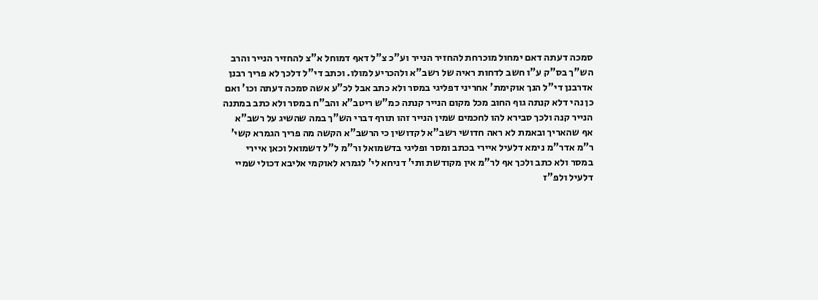סמכה דעתה דאם ימחול מוכרחת להחזיר הנייר וע"כ צ"ל דאף דמוחל א"צ להחזיר הנייר והרב הש"ך בס"ק ע"ו חשב לדחות ראיה של רשב"א ולהכריע למולו. וכתב די"ל דלכך לא פריך רבנן אדרבנן די"ל הנך אוקימת' אחריני דפליגי במסר ולא כתב אבל לכ"ע אשה סמכה דעתה וכו' ואם כן נהי דלא קנתה גוף החוב מכל מקום הנייר קנתה כמ"ש ריטב"א והב"ח במסר ולא כתב במתנה הנייר קנה ולכך סבירא להו לחכמים שמין הנייר זהו תורף דברי הש"ך במה שהשיג על רשב"א אף שהאריך ובאמת לא ראה חדושי רשב"א לקדושין כי הרשב"א הקשה מה פריך הגמרא קשי' ר"מ אדר"מ נימא דלעיל איירי בכתב ומסר ופליגי בדשמואל ור"מ ל"ל דשמואל וכאן איירי במסר ולא כתב ולכך אף לר"מ אין מקודשת ותי' דניחא לי' לגמרא לאוקמי אליבא דכולי שמיי דלעיל ולפ"ז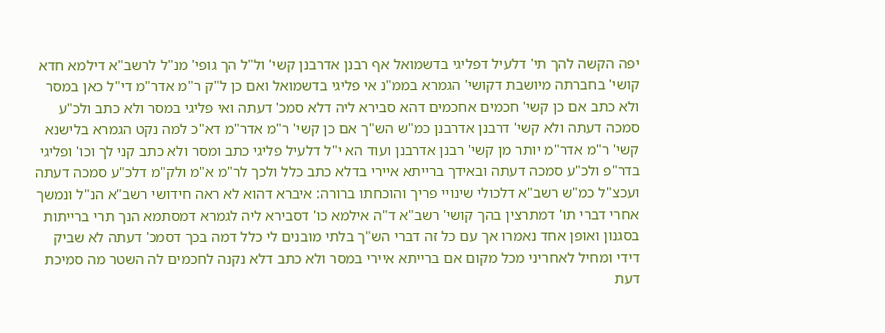יפה הקשה להך תי' דלעיל דפליגי בדשמואל אף רבנן אדרבנן קשי' ול"ל הך גופי' מנ"ל לרשב"א דילמא חדא קושי' בחברתה מיושבת דקושי' הגמרא בממ"נ אי פליגי בדשמואל ואם כן ל"ק ר"מ אדר"מ די"ל כאן במסר ולא כתב אם כן קשי' חכמים אחכמים דהא סבירא ליה דלא סמכ' דעתה ואי פליגי במסר ולא כתב ולכ"ע סמכה דעתה ולא קשי' דרבנן אדרבנן כמ"ש הש"ך אם כן קשי' ר"מ אדר"מ דא"כ למה נקט הגמרא בלישנא קשי' ר"מ אדר"מ יותר מן קשי' רבנן אדרבנן ועוד הא י"ל דלעיל פליגי כתב ומסר ולא כתב קני לך וכו' ופליגי בדר"פ ולכ"ע סמכה דעתה ובאידך ברייתא איירי בדלא כתב כלל ולכך לר"מ א"מ ולק"מ דלכ"ע סמכה דעתה ועכצ"ל כמ"ש רשב"א דלכולי שינויי פריך והוכחתו ברורה: איברא דהוא לא ראה חידושי רשב"א הנ"ל ונמשך אחרי דברי תו' דמתרצין בהך קושי' רשב"א ד"ה אילמא כו' דסבירא ליה לגמרא דמסתמא הנך תרי ברייתות בסגנון ואופן אחד נאמרו אך עם כל זה דברי הש"ך בלתי מובנים לי כלל דמה בכך דסמכ' דעתה לא שביק דידי ומחיל לאחריני מכל מקום אם ברייתא איירי במסר ולא כתב דלא נקנה לחכמים לה השטר מה סמיכת דעת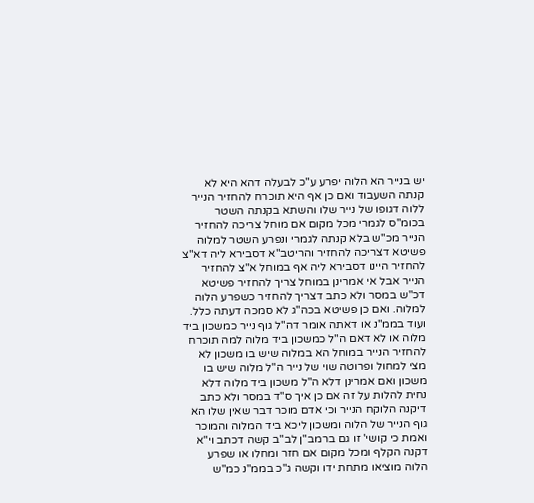יש בנייר הא הלוה יפרע ע"כ לבעלה דהא היא לא קנתה השעבוד ואם כן אף היא תוכרח להחזיר הנייר ללוה דגופו של נייר שלו והשתא בקנתה השטר בכומ"ס לגמרי מכל מקום אם מוחל צריכה להחזיר הנייר מכ"ש בלא קנתה לגמרי ונפרע השטר למלוה פשיטא דצריכה להחזיר והריטב"א דסבירא ליה דא"צ להחזיר היינו דסבירא ליה אף במוחל א"צ להחזיר הנייר אבל אי אמרינן במוחל צריך להחזיר פשיטא דכ"ש במסר ולא כתב דצריך להחזיר כשפרע הלוה למלוה. ואם כן פשיטא בכה"ג לא סמכה דעתה כלל. ועוד בממ"נ או דאתה אומר דה"ל גוף נייר כמשכון ביד מלוה או לא דאם ה"ל כמשכון ביד מלוה למה תוכרח להחזיר הנייר במוחל הא במלוה שיש בו משכון לא מצי למחול ופרוטה שוי של נייר ה"ל מלוה שיש בו משכון ואם אמרינן דלא ה"ל משכון ביד מלוה דלא נחית להלות על זה אם כן איך ס"ד במסר ולא כתב דיקנה הלוקח הנייר וכי אדם מוכר דבר שאין שלו הא גוף הנייר של הלוה ומשכון ליכא ביד המלוה והמוכר ואמת כי קושי' זו גם ברמב"ן לב"ב קשה דכתב וי"א דקנה הקלף ומכל מקום אם חזר ומחלו או שפרע הלוה מוציאו מתחת ידו וקשה ג"כ בממ"נ כמ"ש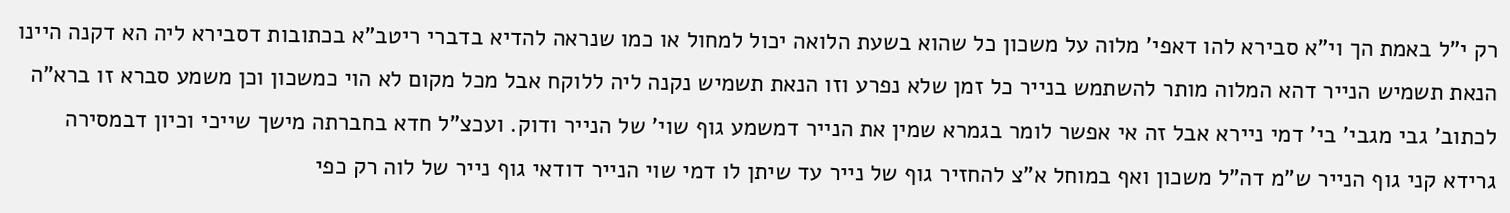רק י"ל באמת הך וי"א סבירא להו דאפי' מלוה על משכון כל שהוא בשעת הלואה יכול למחול או כמו שנראה להדיא בדברי ריטב"א בכתובות דסבירא ליה הא דקנה היינו הנאת תשמיש הנייר דהא המלוה מותר להשתמש בנייר כל זמן שלא נפרע וזו הנאת תשמיש נקנה ליה ללוקח אבל מכל מקום לא הוי כמשכון וכן משמע סברא זו ברא"ה לכתוב' גבי מגבי' בי' דמי ניירא אבל זה אי אפשר לומר בגמרא שמין את הנייר דמשמע גוף שוי' של הנייר ודוק. ועכצ"ל חדא בחברתה מישך שייכי וכיון דבמסירה גרידא קני גוף הנייר ש"מ דה"ל משכון ואף במוחל א"צ להחזיר גוף של נייר עד שיתן לו דמי שוי הנייר דודאי גוף נייר של לוה רק כפי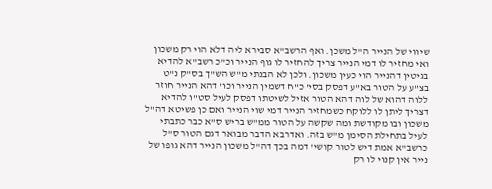שיווי של הנייר ה"ל משכן. ואף הרשב"א סבירא ליה דלא הוי רק משכון ואי מחזיר לו דמי הנייר צריך להחזיר לו גוף הנייר וכ"כ רשב"א להדיא בגיטין דהנייר הוי כעין משכון. ולכן לא הבנתי מ"ש הש"ך בס"ק נ"ט בצ"ע על הטור בא"ע דפסק בסי' כ"ח דשמין הנייר וכו' דהא הנייר חוזר ללוה דהוא של לוה דהא הטור אזיל לשיטתו דפסק לעיל סט"ו להדיא דצריך ליתן לו ללוקח כשמחזיר הנייר דמי שוי הנייר ואם כן פשיטא דה"ל משכון ובו מקודשת ומה שקשה על הטור ממ"ש בריש ס"א כבר כתבתי לעיל בתחילת הסימן מ"ש בזה. ואדרבא הדבר מבואר דגם הטור ס"ל כרשב"א אמת דיש לטור קושי' דמה בכך דה"ל משכון הנייר דהא גופו של נייר אין קנוי לו רק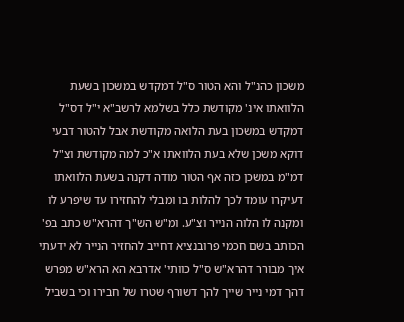משכון כהנ"ל והא הטור ס"ל דמקדש במשכון בשעת הלוואתו אינ' מקודשת כלל בשלמא לרשב"א י"ל דס"ל דמקדש במשכון בעת הלואה מקודשת אבל להטור דבעי דוקא משכן שלא בעת הלוואתו א"כ למה מקודשת וצ"ל דמ"מ במשכן כזה אף הטור מודה דקנה בשעת הלוואתו דעיקרו עומד לכך להלות בו ומבלי להחזירו עד שיפרע לו ומקנה לו הלוה הנייר וצ"ע. ומ"ש הש"ך דהרא"ש כתב בפ' הכותב בשם חכמי פרובנציא דחייב להחזיר הנייר לא ידעתי איך מבורר דהרא"ש ס"ל כוותי' אדרבא הא הרא"ש מפרש דהך דמי נייר שייך להך דשורף שטרו של חבירו וכי בשביל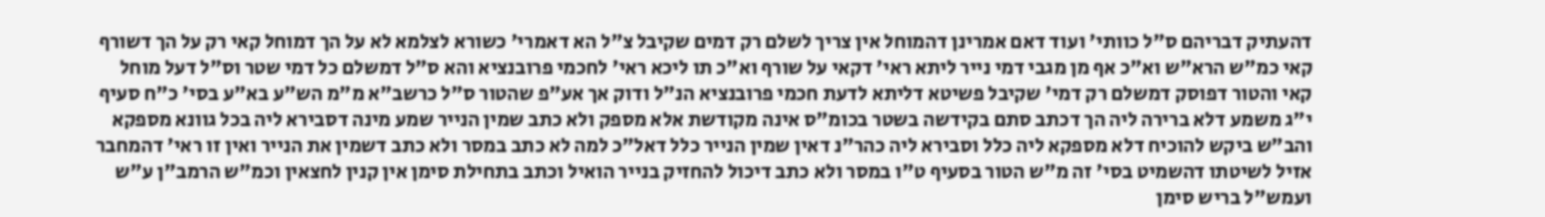דהעתיק דבריהם ס"ל כוותי' ועוד דאם אמרינן דהמוחל אין צריך לשלם רק דמים שקיבל צ"ל הא דאמרי' כשורא לצלמא לא על הך דמוחל קאי רק על הך דשורף קאי כמ"ש הרא"ש וא"כ אף מן מגבי דמי נייר ליתא ראי' דקאי על שורף וא"כ תו ליכא ראי' לחכמי פרובנציא והא ס"ל דמשלם כל דמי שטר וס"ל דעל מוחל קאי והטור דפוסק דמשלם רק דמי' שקיבל פשיטא דליתא לדעת חכמי פרובנציא הנ"ל ודוק אך אע"פ שהטור ס"ל כרשב"א מ"מ הש"ע בא"ע בסי' כ"ח סעיף י"ג משמע דלא ברירה ליה הך דכתב סתם בקידשה בשטר בכומ"ס אינה מקודשת אלא מספק ולא כתב שמין הנייר שמע מינה דסבירא ליה בכל גוונא מספקא והב"ש ביקש להוכיח דלא מספקא ליה כלל וסבירא ליה כהר"נ דאין שמין הנייר כלל דאל"כ למה לא כתב במסר ולא כתב דשמין את הנייר ואין זו ראי' דהמחבר אזיל לשיטתו דהשמיט בסי' זה מ"ש הטור בסעיף ט"ו במסר ולא כתב דיכול להחזיק בנייר הואיל וכתב בתחילת סימן אין קנין לחצאין וכמ"ש הרמב"ן ע"ש ועמש"ל בריש סימן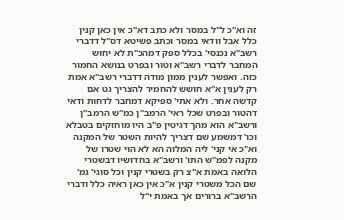זה וא"כ ל"ל במסר ולא כתב דא"כ אין כאן קנין כלל אבל וודאי במסר וכתב פשיטא דס"ל דדברי רשב"א נכנסי' בכלל ספק דמהכ"ת לא יחוש המחבר לדברי רשב"א וטור ובפרט בנושא החמור כזה. ואפשר לענין ממון מודה דדברי רשב"א אמת רק לענין א"א חושש להחמיר להצריך גט אם קדשה אחר. ולא אתי' ספיקא דמחבר לדחות ודאי דהטור ובפרט שכל ראי' הרמב"ן כמ"ש הרמב"ן ורשב"א הוא מהך דגיטין פ"ב היו מוחזקים בטבלא וכו' דמשמע שם דצריך להיות השטר של המקנה וא"כ אי קני' ליה המלוה הא לא הוי שטרו של מקנה לפמ"ש התו' ורשב"א בחדושיו דבשטרי הלואה באמת א"צ רק בשטרי קנין וכל סוגי' גמ' שם הכל משטרי קנין א"כ אין כאן ראיה כלל ודברי הרשב"א ברורים אך באמת י"ל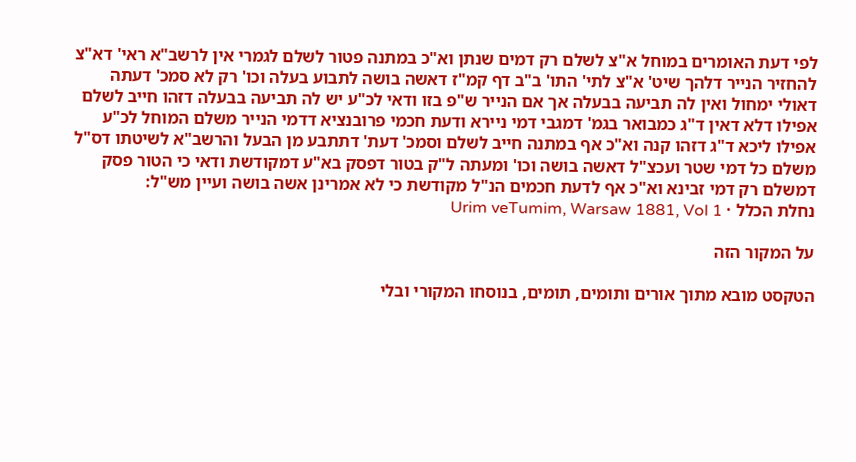לפי דעת האומרים במוחל א"צ לשלם רק דמים שנתן וא"כ במתנה פטור לשלם לגמרי אין לרשב"א ראי' דא"צ להחזיר הנייר דלהך שיט' א"צ לתי' התו' ב"ב דף קמ"ז דאשה בושה לתבוע בעלה וכו' רק לא סמכ' דעתה דאולי ימחול ואין לה תביעה בבעלה אך אם הנייר ש"פ בזו ודאי לכ"ע יש לה תביעה בבעלה דזהו חייב לשלם אפילו דלא דאין ד"ג כמבואר בגמ' דמגבי דמי ניירא ודעת חכמי פרובנציא דדמי הנייר משלם המוחל לכ"ע אפילו ליכא ד"ג דזהו קנה וא"כ אף במתנה חייב לשלם וסמכ' דעת' דתתבע מן הבעל והרשב"א לשיטתו דס"ל משלם כל דמי שטר ועכצ"ל דאשה בושה וכו' ומעתה ל"ק בטור דפסק בא"ע דמקודשת ודאי כי הטור פסק דמשלם רק דמי זבינא וא"כ אף לדעת חכמים הנ"ל מקודשת כי לא אמרינן אשה בושה ועיין מש"ל:
נחלת הכלל · Urim veTumim, Warsaw 1881, Vol 1

על המקור הזה

הטקסט מובא מתוך אורים ותומים, תומים, בנוסחו המקורי ובלי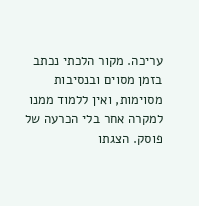עריכה. מקור הלכתי נכתב בזמן מסוים ובנסיבות מסוימות, ואין ללמוד ממנו למקרה אחר בלי הכרעה של פוסק. הצגתו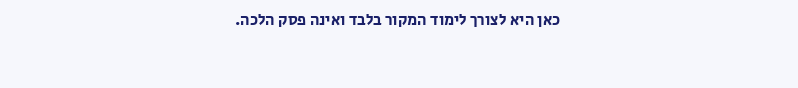כאן היא לצורך לימוד המקור בלבד ואינה פסק הלכה.